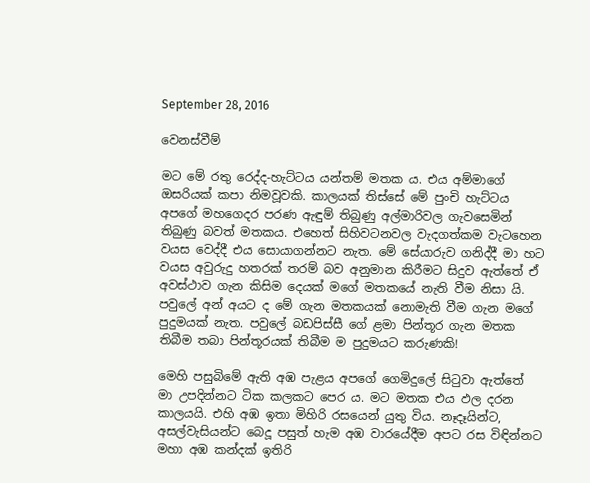September 28, 2016

වෙනස්වීම්

මට මේ රතු රෙද්ද-හැට්ටය යන්තම් මතක ය. එය අම්මාගේ ඔසරියක් කපා නිමවූවකි. කාලයක් තිස්සේ මේ පුංචි හැට්ටය අපගේ මහගෙදර පරණ ඇඳුම් තිබුණු අල්මාරිවල ගැවසෙමින් තිබුණු බවත් මතකය. එහෙත් සිහිවටනවල වැදගත්කම වැටහෙන වයස වෙද්දී එය සොයාගන්නට නැත. මේ සේයාරුව ගනිද්දී මා හට වයස අවුරුදු හතරක් තරම් බව අනුමාන කිරීමට සිදුව ඇත්තේ ඒ අවස්ථාව ගැන කිසිම දෙයක් මගේ මතකයේ නැති වීම නිසා යි. පවුලේ අන් අයට ද මේ ගැන මතකයක් නොමැති වීම ගැන මගේ පුදුමයක් නැත. පවුලේ බඩපිස්සී ගේ ළමා පින්තූර ගැන මතක තිබීම තබා පින්තූරයක් තිබීම ම පුදුමයට කරුණකි!

මෙහි පසුබිමේ ඇති අඹ පැළය අපගේ ගෙමිදුලේ සිටුවා ඇත්තේ මා උපදින්නට ටික කලකට පෙර ය. මට මතක එය ඵල දරන කාලයයි. එහි අඹ ඉතා මිහිරි රසයෙන් යුතු විය. නෑදෑයින්ට, අසල්වැසියන්ට බෙදූ පසුත් හැම අඹ වාරයේදීම අපට රස විඳින්නට මහා අඹ කන්දක් ඉතිරි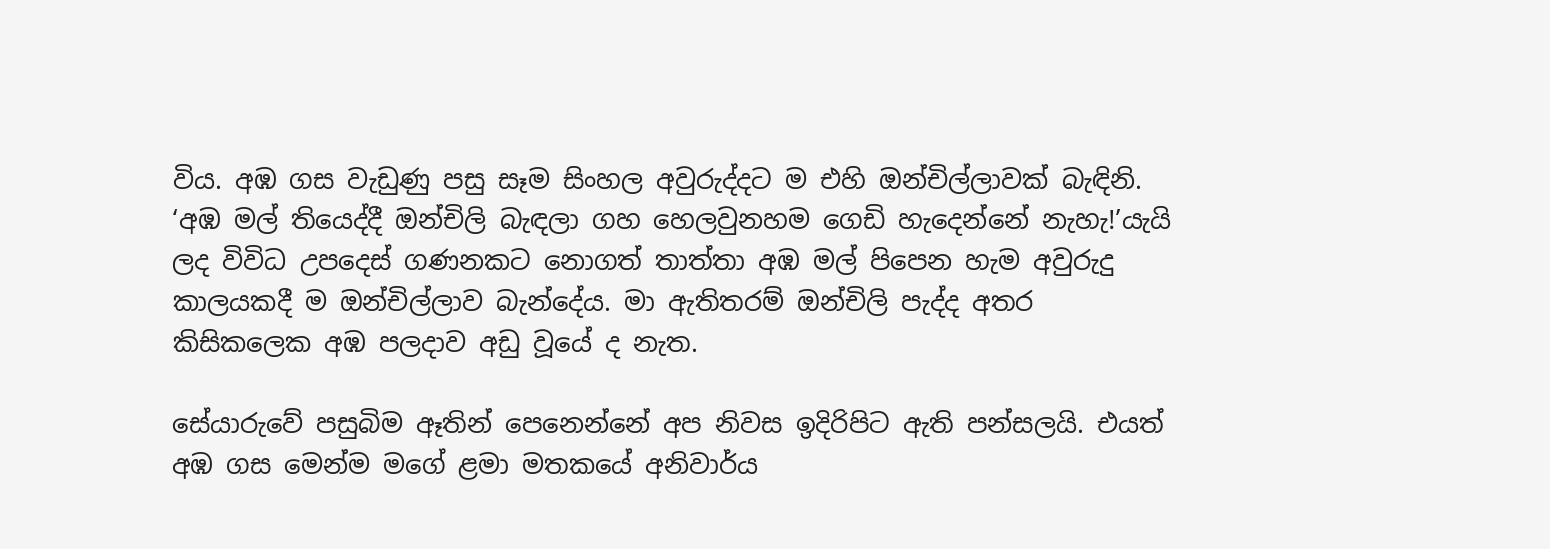විය. අඹ ගස වැඩුණු පසු සෑම සිංහල අවුරුද්දට ම එහි ඔන්චිල්ලාවක් බැඳිනි. ‘අඹ මල් තියෙද්දී ඔන්චිලි බැඳලා ගහ හෙලවුනහම ගෙඩි හැදෙන්නේ නැහැ!’යැයි ලද විවිධ උපදෙස් ගණනකට නොගත් තාත්තා අඹ මල් පිපෙන හැම අවුරුදු කාලයකදී ම ඔන්චිල්ලාව බැන්දේය. මා ඇතිතරම් ඔන්චිලි පැද්ද අතර කිසිකලෙක අඹ පලදාව අඩු වූයේ ද නැත.

සේයාරුවේ පසුබිම ඈතින් පෙනෙන්නේ අප නිවස ඉදිරිපිට ඇති පන්සලයි. එයත් අඹ ගස මෙන්ම මගේ ළමා මතකයේ අනිවාර්ය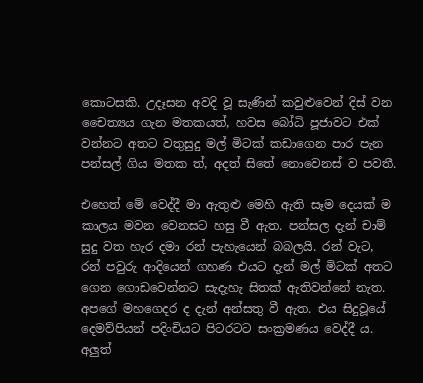කොටසකි. උදෑසන අවදි වූ සැණින් කවුළුවෙන් දිස් වන චෛත්‍යය ගැන මතකයත්, හවස බෝධි පූජාවට එක් වන්නට අතට වතුසුදු මල් මිටක් කඩාගෙන පාර පැන පන්සල් ගිය මතක ත්, අදත් සිතේ නොවෙනස් ව පවතී.

එහෙත් මේ වෙද්දී මා ඇතුළු මෙහි ඇති සෑම දෙයක් ම කාලය මවන වෙනසට හසු වී ඇත. පන්සල දැන් චාම් සුදු වත හැර දමා රන් පැහැයෙන් බබලයි. රන් වැට, රන් පවුරු ආදියෙන් ගහණ එයට දැන් මල් මිටක් අතට ගෙන ගොඩවෙන්නට සැදැහැ සිතක් ඇතිවන්නේ නැත. අපගේ මහගෙදර ද දැන් අන්සතු වී ඇත. එය සිදුවූයේ දෙමව්පියන් පදිංචියට පිටරටට සංක්‍රමණය වෙද්දී ය. අලුත්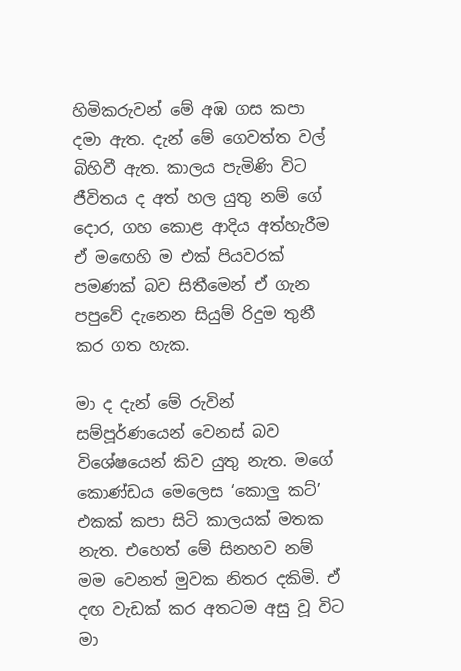හිමිකරුවන් මේ අඹ ගස කපා දමා ඇත. දැන් මේ ගෙවත්ත වල් බිහිවී ඇත. කාලය පැමිණි විට ජීවිතය ද අත් හල යුතු නම් ගේ දොර, ගහ කොළ ආදිය අත්හැරීම ඒ මඟෙහි ම එක් පියවරක් පමණක් බව සිතීමෙන් ඒ ගැන පපුවේ දැනෙන සියුම් රිදුම තුනී කර ගත හැක.

මා ද දැන් මේ රුවින් සම්පූර්ණයෙන් වෙනස් බව විශේෂයෙන් කිව යුතු නැත. මගේ කොණ්ඩය මෙලෙස ‘කොලු කට්’ එකක් කපා සිටි කාලයක් මතක නැත. එහෙත් මේ සිනහව නම් මම වෙනත් මුවක නිතර දකිමි. ඒ  දඟ වැඩක් කර අතටම අසු වූ විට මා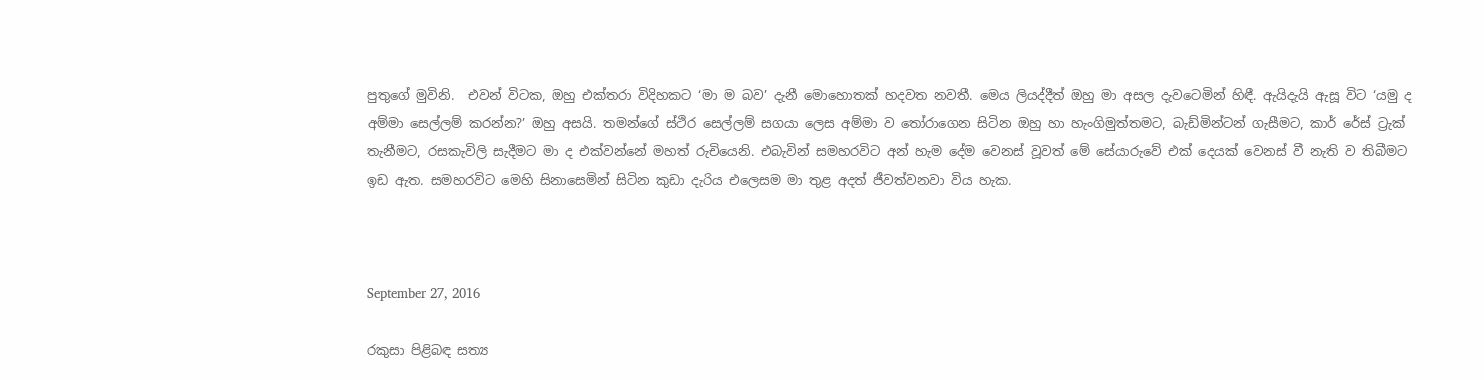පුතුගේ මුවිනි.  එවන් විටක, ඔහු එක්තරා විදිහකට ‘මා ම බව’ දැනී මොහොතක් හදවත නවතී. මෙය ලියද්දීත් ඔහු මා අසල දැවටෙමින් හිඳී. ඇයිදැයි ඇසූ විට ‘යමු ද අම්මා සෙල්ලම් කරන්න?’ ඔහු අසයි. තමන්ගේ ස්ථිර සෙල්ලම් සගයා ලෙස අම්මා ව තෝරාගෙන සිටින ඔහු හා හැංගිමුත්තමට, බැඩ්මින්ටන් ගැසීමට, කාර් රේස් ට්‍රැක් තැනීමට, රසකැවිලි සැදීමට මා ද එක්වන්නේ මහත් රුචියෙනි. එබැවින් සමහරවිට අන් හැම දේම වෙනස් වූවත් මේ සේයාරුවේ එක් දෙයක් වෙනස් වී නැති ව තිබීමට ඉඩ ඇත. සමහරවිට මෙහි සිනාසෙමින් සිටින කුඩා දැරිය එලෙසම මා තුළ අදත් ජීවත්වනවා විය හැක.



September 27, 2016

රකුසා පිළිබඳ සත්‍ය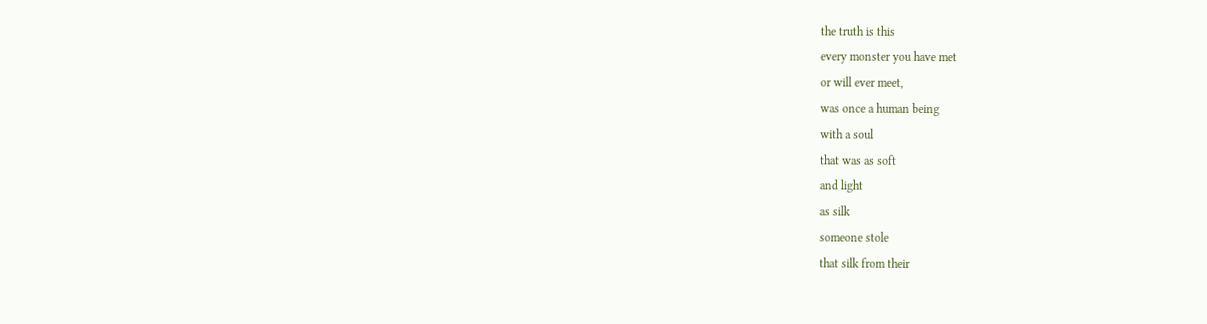the truth is this
every monster you have met
or will ever meet,
was once a human being
with a soul
that was as soft
and light
as silk
someone stole
that silk from their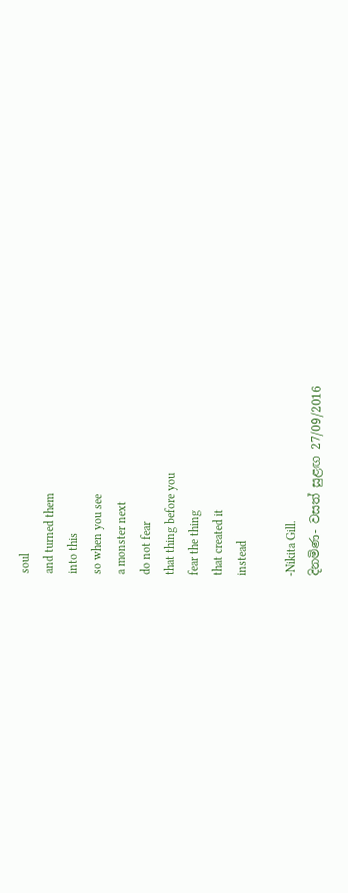soul
and turned them
into this
so when you see
a monster next
do not fear
that thing before you
fear the thing
that created it
instead

-Nikita Gill.
දිනමිණ- වසත් සුළඟ 27/09/2016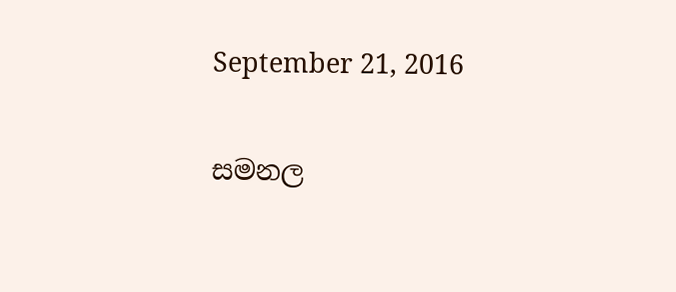September 21, 2016

සමනල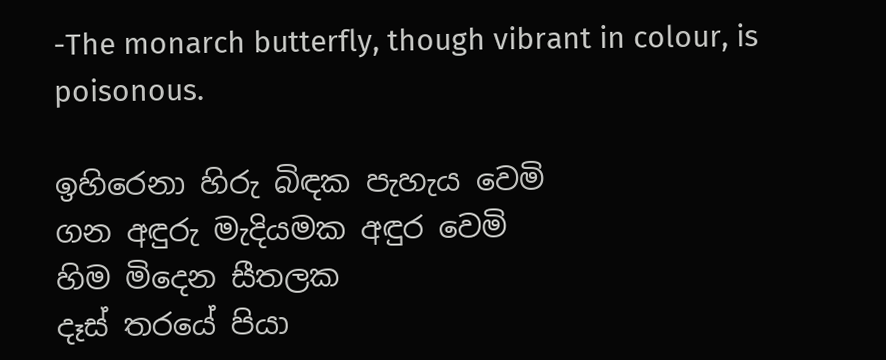-The monarch butterfly, though vibrant in colour, is poisonous.

ඉහිරෙනා හිරු බිඳක පැහැය වෙමි
ගන අඳුරු මැදියමක අඳුර වෙමි
හිම මිදෙන සීතලක
දෑස් තරයේ පියා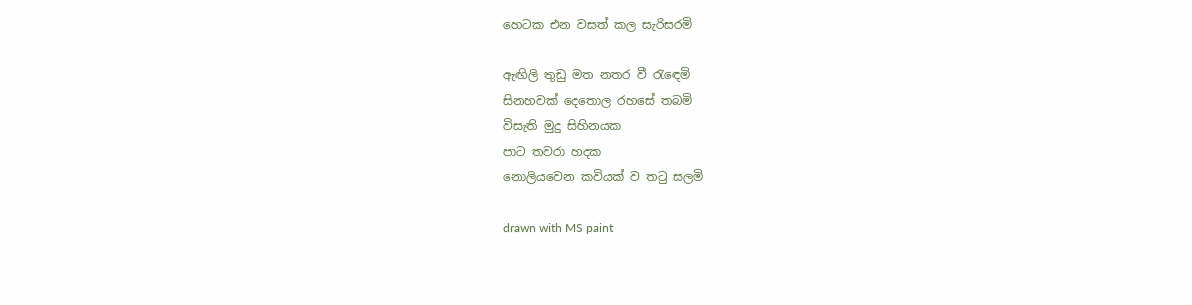හෙටක එන වසත් කල සැරිසරමි

ඇඟිලි තුඩු මත නතර වී රැඳෙමි
සිනහවක් දෙතොල රහසේ තබමි
විසැති මුදු සිහිනයක
පාට තවරා හදක
නොලියවෙන කවියක් ව තටු සලමි

drawn with MS paint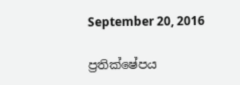September 20, 2016

ප්‍රතික්ෂේපය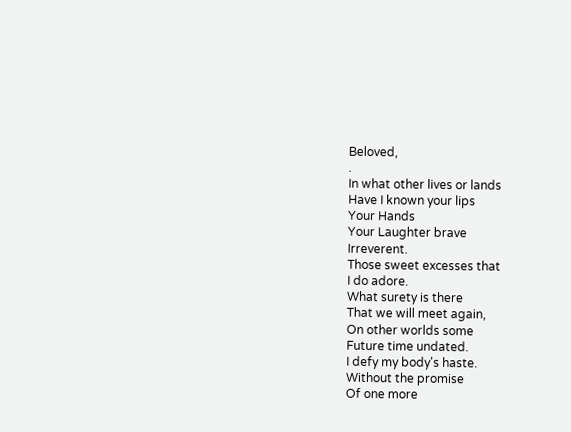Beloved,
.
In what other lives or lands
Have I known your lips
Your Hands
Your Laughter brave
Irreverent.
Those sweet excesses that
I do adore.
What surety is there
That we will meet again,
On other worlds some
Future time undated.
I defy my body's haste.
Without the promise
Of one more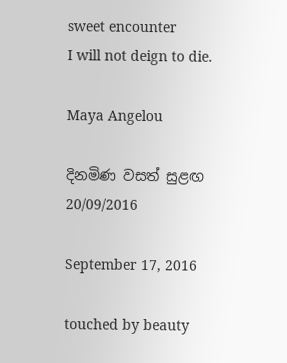sweet encounter
I will not deign to die.

Maya Angelou

දිනමිණ වසත් සුළඟ 20/09/2016

September 17, 2016

touched by beauty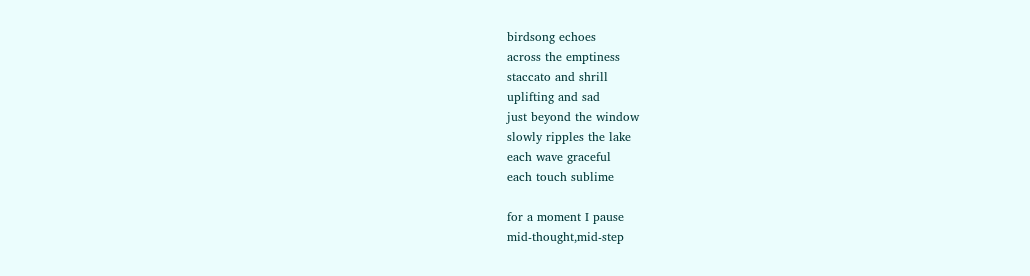birdsong echoes
across the emptiness
staccato and shrill
uplifting and sad
just beyond the window
slowly ripples the lake
each wave graceful
each touch sublime

for a moment I pause
mid-thought,mid-step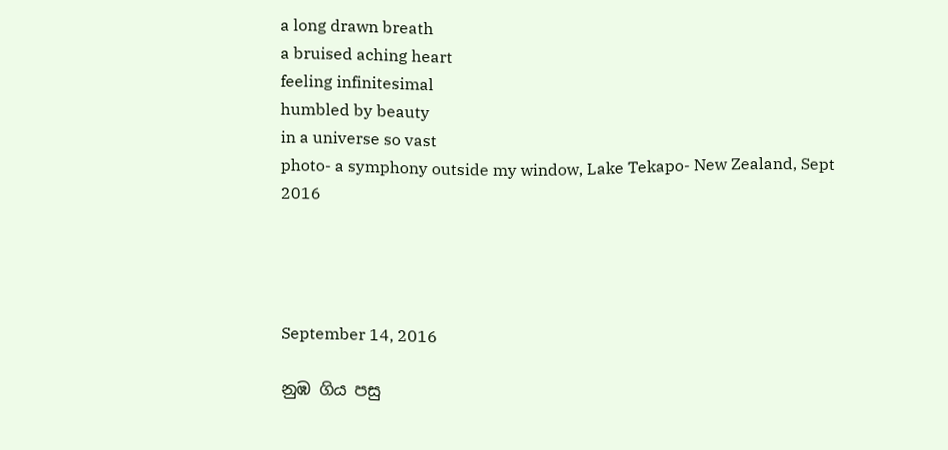a long drawn breath
a bruised aching heart
feeling infinitesimal
humbled by beauty
in a universe so vast
photo- a symphony outside my window, Lake Tekapo- New Zealand, Sept 2016




September 14, 2016

නුඹ ගිය පසු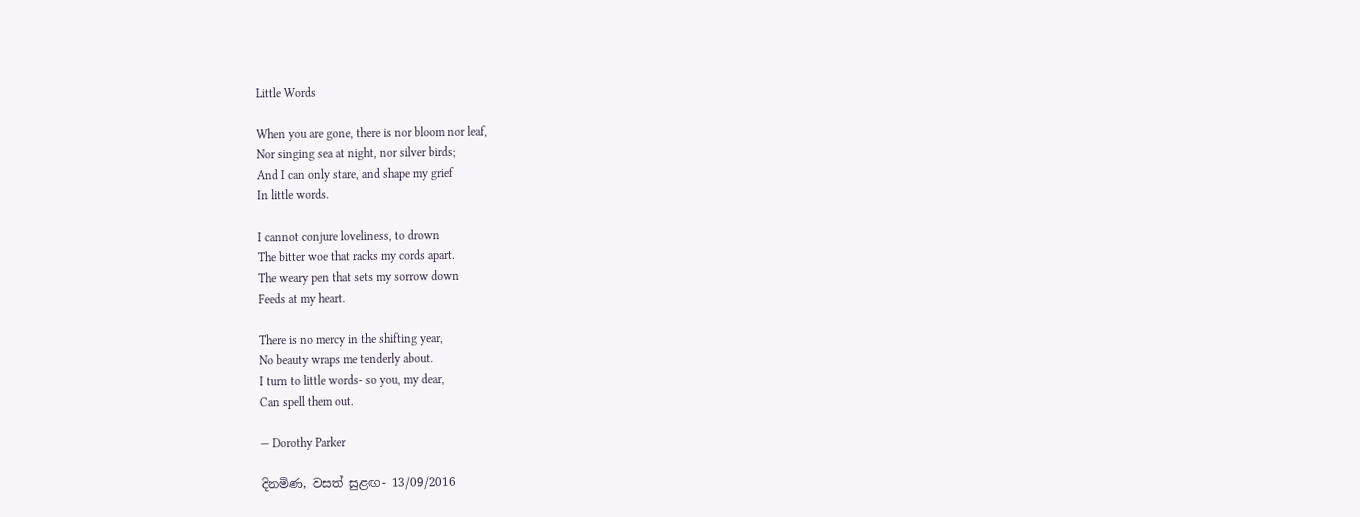Little Words

When you are gone, there is nor bloom nor leaf,
Nor singing sea at night, nor silver birds;
And I can only stare, and shape my grief
In little words.

I cannot conjure loveliness, to drown
The bitter woe that racks my cords apart.
The weary pen that sets my sorrow down
Feeds at my heart.

There is no mercy in the shifting year,
No beauty wraps me tenderly about.
I turn to little words- so you, my dear,
Can spell them out.

— Dorothy Parker

දිනමිණ, වසත් සුළඟ- 13/09/2016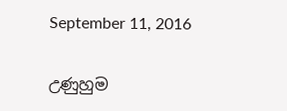September 11, 2016

උණුහුම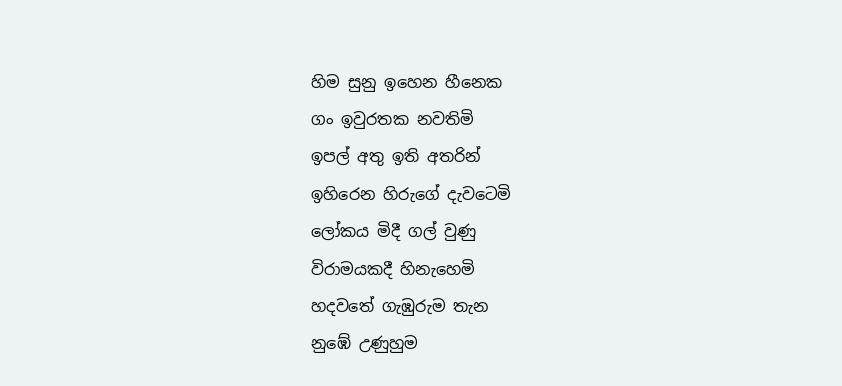හිම සුනු ඉහෙන හීනෙක
ගං ඉවුරතක නවතිමි
ඉපල් අතු ඉති අතරින්
ඉහිරෙන හිරුගේ දැවටෙමි
ලෝකය මිදී ගල් වුණු
විරාමයකදී හිනැහෙමි
හදවතේ ගැඹුරුම තැන
නුඹේ උණුහුම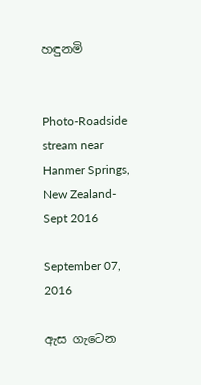හඳුනමි


Photo-Roadside stream near Hanmer Springs, New Zealand- Sept 2016

September 07, 2016

ඇස ගැටෙන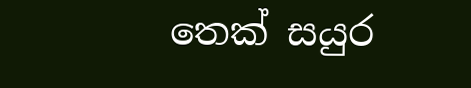තෙක් සයුර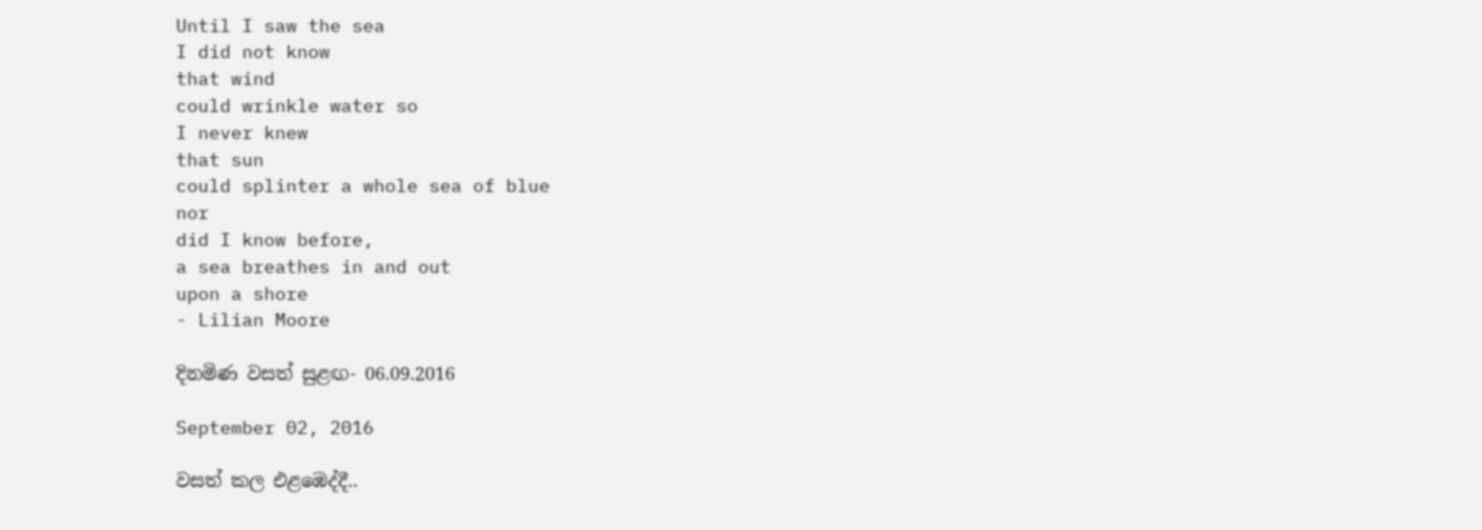Until I saw the sea
I did not know
that wind
could wrinkle water so
I never knew
that sun
could splinter a whole sea of blue
nor
did I know before,
a sea breathes in and out
upon a shore
- Lilian Moore

දිනමිණ වසත් සුළඟ- 06.09.2016

September 02, 2016

වසත් කල එළඹෙද්දී..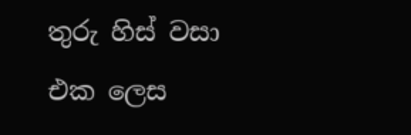තුරු හිස් වසා එක ලෙස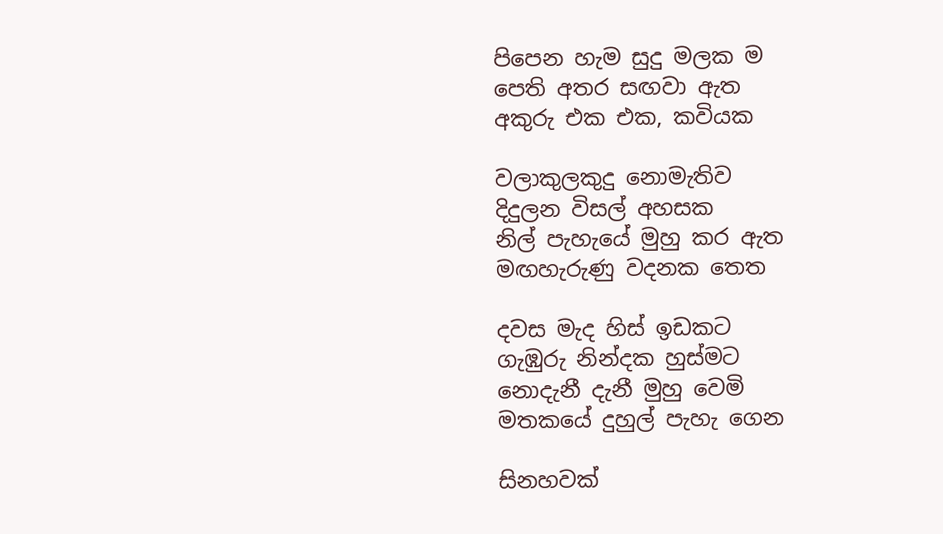පිපෙන හැම සුදු මලක ම
පෙති අතර සඟවා ඇත
අකුරු එක එක, කවියක

වලාකුලකුදු නොමැතිව
දිදුලන විසල් අහසක
නිල් පැහැයේ මුහු කර ඇත
මඟහැරුණු වදනක තෙත

දවස මැද හිස් ඉඩකට
ගැඹුරු නින්දක හුස්මට
නොදැනී දැනී මුහු වෙමි
මතකයේ දුහුල් පැහැ ගෙන

සිනහවක්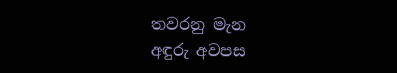තවරනු මැන
අඳුරු අවපස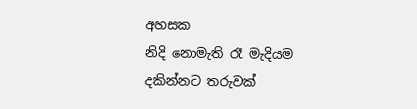අහසක
නිදි නොමැති රෑ මැදියම
දකින්නට තරුවක්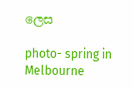ලෙස

photo- spring in Melbourne